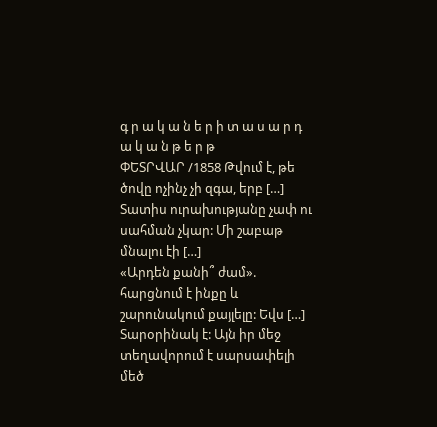գ ր ա կ ա ն ե ր ի տ ա ս ա ր դ ա կ ա ն թ ե ր թ
ՓԵՏՐՎԱՐ /1858 Թվում է, թե ծովը ոչինչ չի զգա, երբ […]
Տատիս ուրախությանը չափ ու սահման չկար: Մի շաբաթ մնալու էի […]
«Արդեն քանի՞ ժամ». հարցնում է ինքը և շարունակում քայլելը: Եվս […]
Տարօրինակ է: Այն իր մեջ տեղավորում է սարսափելի մեծ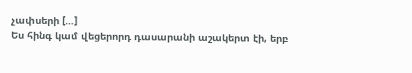չափսերի […]
Ես հինգ կամ վեցերորդ դասարանի աշակերտ էի, երբ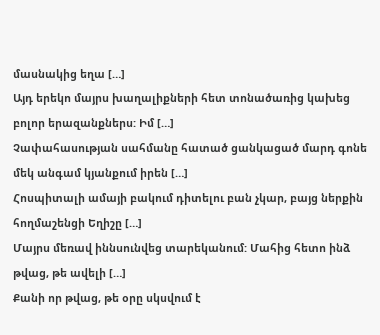մասնակից եղա […]
Այդ երեկո մայրս խաղալիքների հետ տոնածառից կախեց բոլոր երազանքներս: Իմ […]
Չափահասության սահմանը հատած ցանկացած մարդ գոնե մեկ անգամ կյանքում իրեն […]
Հոսպիտալի ամայի բակում դիտելու բան չկար, բայց ներքին հողմաշենցի Եղիշը […]
Մայրս մեռավ իննսունվեց տարեկանում: Մահից հետո ինձ թվաց, թե ավելի […]
Քանի որ թվաց, թե օրը սկսվում է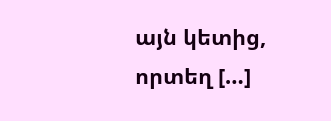այն կետից, որտեղ […]